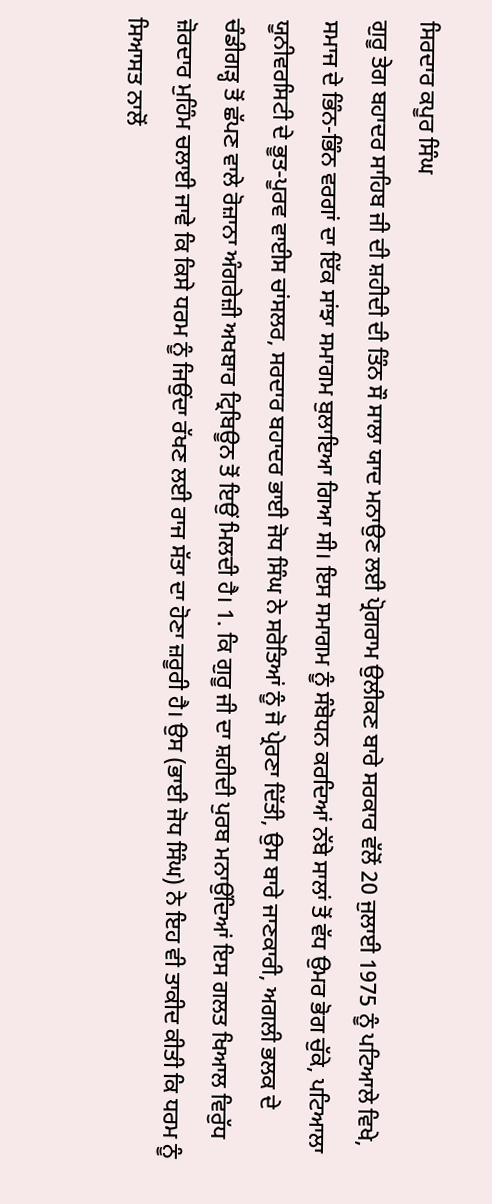ਸਿਰਦਾਰ ਕਪੂਰ ਸਿੰਘ
ਗੁਰੂ ਤੇਗ ਬਹਾਦਰ ਸਾਹਿਬ ਜੀ ਦੀ ਸ਼ਹੀਦੀ ਦੀ ਤਿੰਨ ਸੌ ਸਾਲਾ ਯਾਦ ਮਨਾਉਣ ਲਈ ਪ੍ਰੋਗਰਾਮ ਉਲੀਕਣ ਬਾਰੇ ਸਰਕਾਰ ਵੱਲੋਂ 20 ਜੁਲਾਈ 1975 ਨੂੰ ਪਟਿਆਲੇ ਵਿਖੇ, ਸਮਾਜ ਦੇ ਭਿੰਨ-ਭਿੰਨ ਵਰਗਾਂ ਦਾ ਇੱਕ ਸਾਂਝਾ ਸਮਾਗਮ ਬੁਲਾਇਆ ਗਿਆ ਸੀ। ਇਸ ਸਮਾਗਮ ਨੂੰ ਸੰਬੋਧਨ ਕਰਦਿਆਂ ਨੱਬੇ ਸਾਲਾਂ ਤੋਂ ਵੱਧ ਉਮਰ ਭੋਗ ਚੁੱਕੇ, ਪਟਿਆਲਾ ਯੂਨੀਵਰਸਿਟੀ ਦੇ ਭੂਤ-ਪੂਰਵ ਵਾਈਸ ਚਾਂਸਲਰ, ਸਰਦਾਰ ਬਹਾਦਰ ਭਾਈ ਜੋਧ ਸਿੰਘ ਨੇ ਸਰੋਤਿਆਂ ਨੂੰ ਜੋ ਪ੍ਰੇਰਣਾ ਦਿੱਤੀ, ਉਸ ਬਾਰੇ ਜਾਣਕਾਰੀ, ਅਗਲੀ ਭਲਕ ਦੇ ਚੰਡੀਗੜ੍ਹ ਤੋਂ ਛੱਪਣ ਵਾਲੇ ਰੋਜ਼ਾਨਾ ਅੰਗਰੇਜ਼ੀ ਅਖਬਾਰ ਟ੍ਰਿਬਿਊਨ ਤੋਂ ਇਉਂ ਮਿਲਦੀ ਹੈ। 1. ਕਿ ਗੁਰੂ ਜੀ ਦਾ ਸ਼ਹੀਦੀ ਪੁਰਬ ਮਨਾਉਂਦਿਆਂ ਇਸ ਗਲਤ ਖਿਆਲ ਵਿਰੁੱਧ ਜ਼ੋਰਦਾਰ ਮੁਹਿੰਮ ਚਲਾਈ ਜਾਵੇ ਕਿ ਕਿਸੇ ਧਰਮ ਨੂੰ ਜਿਉਂਦਾ ਰੱਖਣ ਲਈ ਰਾਜ ਸੱਤਾ ਦਾ ਹੋਣਾ ਜ਼ਰੂਰੀ ਹੈ। ਉਸ (ਭਾਈ ਜੋਧ ਸਿੰਘ) ਨੇ ਇਹ ਵੀ ਤਾਕੀਦ ਕੀਤੀ ਕਿ ਧਰਮ ਨੂੰ ਸਿਆਸਤ ਨਾਲੋਂ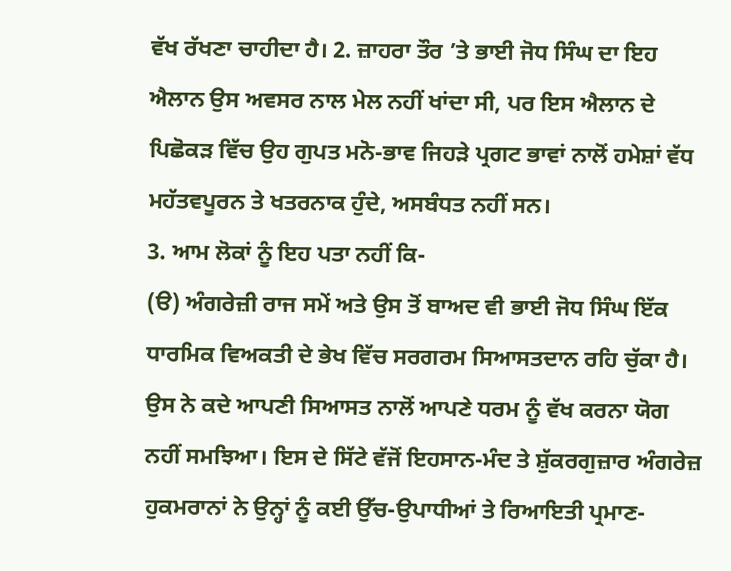ਵੱਖ ਰੱਖਣਾ ਚਾਹੀਦਾ ਹੈ। 2. ਜ਼ਾਹਰਾ ਤੌਰ ’ਤੇ ਭਾਈ ਜੋਧ ਸਿੰਘ ਦਾ ਇਹ ਐਲਾਨ ਉਸ ਅਵਸਰ ਨਾਲ ਮੇਲ ਨਹੀਂ ਖਾਂਦਾ ਸੀ, ਪਰ ਇਸ ਐਲਾਨ ਦੇ ਪਿਛੋਕੜ ਵਿੱਚ ਉਹ ਗੁਪਤ ਮਨੋ-ਭਾਵ ਜਿਹੜੇ ਪ੍ਰਗਟ ਭਾਵਾਂ ਨਾਲੋਂ ਹਮੇਸ਼ਾਂ ਵੱਧ ਮਹੱਤਵਪੂਰਨ ਤੇ ਖਤਰਨਾਕ ਹੁੰਦੇ, ਅਸਬੰਧਤ ਨਹੀਂ ਸਨ।
3. ਆਮ ਲੋਕਾਂ ਨੂੰ ਇਹ ਪਤਾ ਨਹੀਂ ਕਿ-
(ੳ) ਅੰਗਰੇਜ਼ੀ ਰਾਜ ਸਮੇਂ ਅਤੇ ਉਸ ਤੋਂ ਬਾਅਦ ਵੀ ਭਾਈ ਜੋਧ ਸਿੰਘ ਇੱਕ ਧਾਰਮਿਕ ਵਿਅਕਤੀ ਦੇ ਭੇਖ ਵਿੱਚ ਸਰਗਰਮ ਸਿਆਸਤਦਾਨ ਰਹਿ ਚੁੱਕਾ ਹੈ। ਉਸ ਨੇ ਕਦੇ ਆਪਣੀ ਸਿਆਸਤ ਨਾਲੋਂ ਆਪਣੇ ਧਰਮ ਨੂੰ ਵੱਖ ਕਰਨਾ ਯੋਗ ਨਹੀਂ ਸਮਝਿਆ। ਇਸ ਦੇ ਸਿੱਟੇ ਵੱਜੋਂ ਇਹਸਾਨ-ਮੰਦ ਤੇ ਸ਼ੁੱਕਰਗੁਜ਼ਾਰ ਅੰਗਰੇਜ਼ ਹੁਕਮਰਾਨਾਂ ਨੇ ਉਨ੍ਹਾਂ ਨੂੰ ਕਈ ਉੱਚ-ਉਪਾਧੀਆਂ ਤੇ ਰਿਆਇਤੀ ਪ੍ਰਮਾਣ-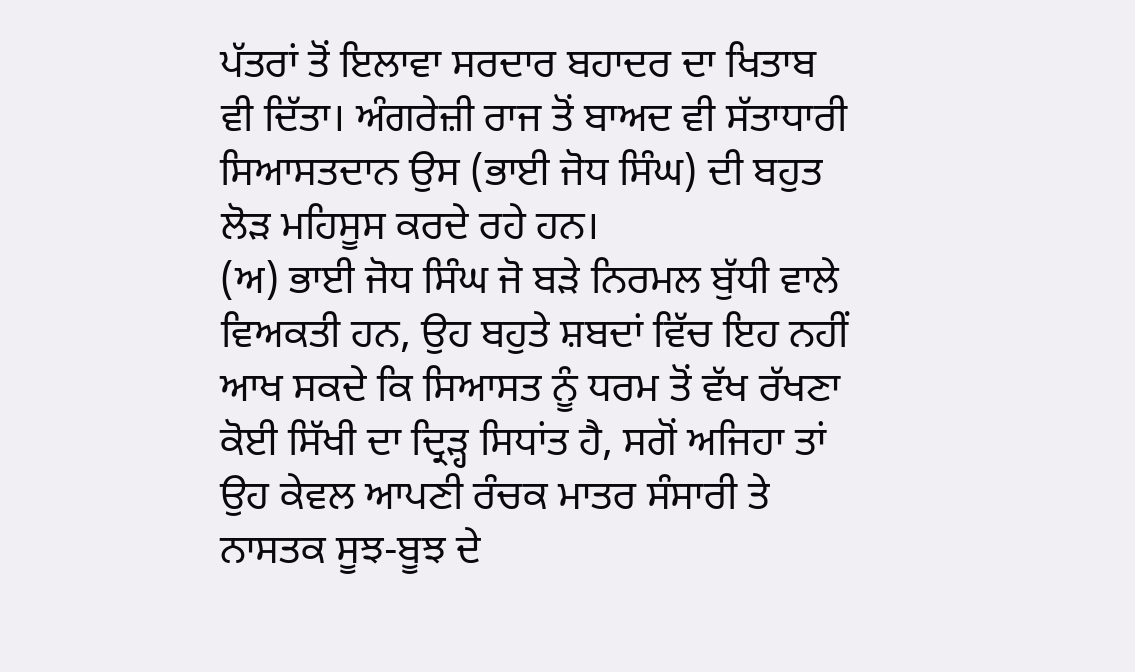ਪੱਤਰਾਂ ਤੋਂ ਇਲਾਵਾ ਸਰਦਾਰ ਬਹਾਦਰ ਦਾ ਖਿਤਾਬ ਵੀ ਦਿੱਤਾ। ਅੰਗਰੇਜ਼ੀ ਰਾਜ ਤੋਂ ਬਾਅਦ ਵੀ ਸੱਤਾਧਾਰੀ ਸਿਆਸਤਦਾਨ ਉਸ (ਭਾਈ ਜੋਧ ਸਿੰਘ) ਦੀ ਬਹੁਤ ਲੋੜ ਮਹਿਸੂਸ ਕਰਦੇ ਰਹੇ ਹਨ।
(ਅ) ਭਾਈ ਜੋਧ ਸਿੰਘ ਜੋ ਬੜੇ ਨਿਰਮਲ ਬੁੱਧੀ ਵਾਲੇ ਵਿਅਕਤੀ ਹਨ, ਉਹ ਬਹੁਤੇ ਸ਼ਬਦਾਂ ਵਿੱਚ ਇਹ ਨਹੀਂ ਆਖ ਸਕਦੇ ਕਿ ਸਿਆਸਤ ਨੂੰ ਧਰਮ ਤੋਂ ਵੱਖ ਰੱਖਣਾ ਕੋਈ ਸਿੱਖੀ ਦਾ ਦ੍ਰਿੜ੍ਹ ਸਿਧਾਂਤ ਹੈ, ਸਗੋਂ ਅਜਿਹਾ ਤਾਂ ਉਹ ਕੇਵਲ ਆਪਣੀ ਰੰਚਕ ਮਾਤਰ ਸੰਸਾਰੀ ਤੇ ਨਾਸਤਕ ਸੂਝ-ਬੂਝ ਦੇ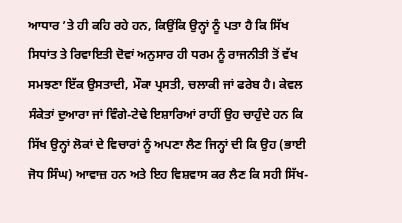ਆਧਾਰ ’ਤੇ ਹੀ ਕਹਿ ਰਹੇ ਹਨ, ਕਿਉਂਕਿ ਉਨ੍ਹਾਂ ਨੂੰ ਪਤਾ ਹੈ ਕਿ ਸਿੱਖ ਸਿਧਾਂਤ ਤੇ ਰਿਵਾਇਤੀ ਦੋਵਾਂ ਅਨੁਸਾਰ ਹੀ ਧਰਮ ਨੂੰ ਰਾਜਨੀਤੀ ਤੋਂ ਵੱਖ ਸਮਝਣਾ ਇੱਕ ਉਸਤਾਦੀ, ਮੌਕਾ ਪ੍ਰਸਤੀ, ਚਲਾਕੀ ਜਾਂ ਫਰੇਬ ਹੈ। ਕੇਵਲ ਸੰਕੇਤਾਂ ਦੁਆਰਾ ਜਾਂ ਵਿੰਗੇ-ਟੇਢੇ ਇਸ਼ਾਰਿਆਂ ਰਾਹੀਂ ਉਹ ਚਾਹੁੰਦੇ ਹਨ ਕਿ ਸਿੱਖ ਉਨ੍ਹਾਂ ਲੋਕਾਂ ਦੇ ਵਿਚਾਰਾਂ ਨੂੰ ਅਪਣਾ ਲੈਣ ਜਿਨ੍ਹਾਂ ਦੀ ਕਿ ਉਹ (ਭਾਈ ਜੋਧ ਸਿੰਘ) ਆਵਾਜ਼ ਹਨ ਅਤੇ ਇਹ ਵਿਸ਼ਵਾਸ ਕਰ ਲੈਣ ਕਿ ਸਹੀ ਸਿੱਖ-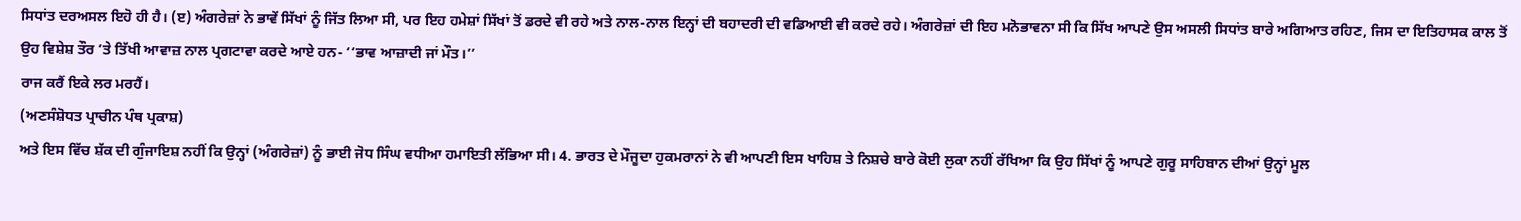ਸਿਧਾਂਤ ਦਰਅਸਲ ਇਹੋ ਹੀ ਹੈ। (ੲ) ਅੰਗਰੇਜ਼ਾਂ ਨੇ ਭਾਵੇਂ ਸਿੱਖਾਂ ਨੂੰ ਜਿੱਤ ਲਿਆ ਸੀ, ਪਰ ਇਹ ਹਮੇਸ਼ਾਂ ਸਿੱਖਾਂ ਤੋਂ ਡਰਦੇ ਵੀ ਰਹੇ ਅਤੇ ਨਾਲ-ਨਾਲ ਇਨ੍ਹਾਂ ਦੀ ਬਹਾਦਰੀ ਦੀ ਵਡਿਆਈ ਵੀ ਕਰਦੇ ਰਹੇ। ਅੰਗਰੇਜ਼ਾਂ ਦੀ ਇਹ ਮਨੋਭਾਵਨਾ ਸੀ ਕਿ ਸਿੱਖ ਆਪਣੇ ਉਸ ਅਸਲੀ ਸਿਧਾਂਤ ਬਾਰੇ ਅਗਿਆਤ ਰਹਿਣ, ਜਿਸ ਦਾ ਇਤਿਹਾਸਕ ਕਾਲ ਤੋਂ ਉਹ ਵਿਸ਼ੇਸ਼ ਤੌਰ ’ਤੇ ਤਿੱਖੀ ਆਵਾਜ਼ ਨਾਲ ਪ੍ਰਗਟਾਵਾ ਕਰਦੇ ਆਏ ਹਨ- ‘‘ਭਾਵ ਆਜ਼ਾਦੀ ਜਾਂ ਮੌਤ।’’
ਰਾਜ ਕਰੈਂ ਇਕੇ ਲਰ ਮਰਹੈਂ।
(ਅਣਸੰਸ਼ੋਧਤ ਪ੍ਰਾਚੀਨ ਪੰਥ ਪ੍ਰਕਾਸ਼)
ਅਤੇ ਇਸ ਵਿੱਚ ਸ਼ੱਕ ਦੀ ਗੁੰਜਾਇਸ਼ ਨਹੀਂ ਕਿ ਉਨ੍ਹਾਂ (ਅੰਗਰੇਜ਼ਾਂ) ਨੂੰ ਭਾਈ ਜੋਧ ਸਿੰਘ ਵਧੀਆ ਹਮਾਇਤੀ ਲੱਭਿਆ ਸੀ। 4. ਭਾਰਤ ਦੇ ਮੌਜੂਦਾ ਹੁਕਮਰਾਨਾਂ ਨੇ ਵੀ ਆਪਣੀ ਇਸ ਖਾਹਿਸ਼ ਤੇ ਨਿਸ਼ਚੇ ਬਾਰੇ ਕੋਈ ਲੁਕਾ ਨਹੀਂ ਰੱਖਿਆ ਕਿ ਉਹ ਸਿੱਖਾਂ ਨੂੰ ਆਪਣੇ ਗੁਰੂ ਸਾਹਿਬਾਨ ਦੀਆਂ ਉਨ੍ਹਾਂ ਮੂਲ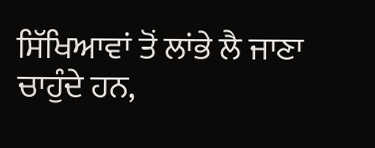ਸਿੱਖਿਆਵਾਂ ਤੋਂ ਲਾਂਭੇ ਲੈ ਜਾਣਾ ਚਾਹੁੰਦੇ ਹਨ,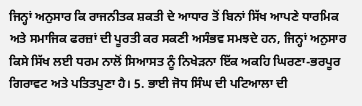ਜਿਨ੍ਹਾਂ ਅਨੁਸਾਰ ਕਿ ਰਾਜਨੀਤਕ ਸ਼ਕਤੀ ਦੇ ਆਧਾਰ ਤੋਂ ਬਿਨਾਂ ਸਿੱਖ ਆਪਣੇ ਧਾਰਮਿਕ ਅਤੇ ਸਮਾਜਿਕ ਫਰਜ਼ਾਂ ਦੀ ਪੂਰਤੀ ਕਰ ਸਕਣੀ ਅਸੰਭਵ ਸਮਝਦੇ ਹਨ, ਜਿਨ੍ਹਾਂ ਅਨੁਸਾਰ ਕਿਸੇ ਸਿੱਖ ਲਈ ਧਰਮ ਨਾਲੋਂ ਸਿਆਸਤ ਨੂੰ ਨਿਖੇੜਨਾ ਇੱਕ ਅਕਹਿ ਘਿਰਣਾ-ਭਰਪੂਰ ਗਿਰਾਵਟ ਅਤੇ ਪਤਿਤਪੁਣਾ ਹੈ। 5. ਭਾਈ ਜੋਧ ਸਿੰਘ ਦੀ ਪਟਿਆਲਾ ਦੀ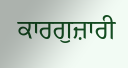ਕਾਰਗੁਜ਼ਾਰੀ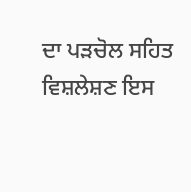ਦਾ ਪੜਚੋਲ ਸਹਿਤ ਵਿਸ਼ਲੇਸ਼ਣ ਇਸ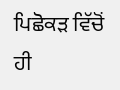ਪਿਛੋਕੜ ਵਿੱਚੋਂ ਹੀ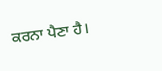ਕਰਨਾ ਪੈਣਾ ਹੈ।